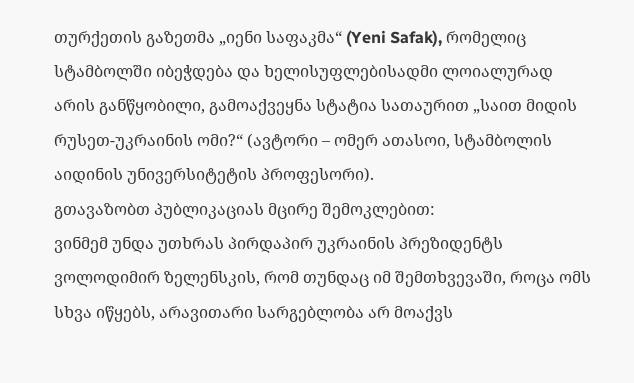თურქეთის გაზეთმა „იენი საფაკმა“ (Yeni Safak), რომელიც სტამბოლში იბეჭდება და ხელისუფლებისადმი ლოიალურად არის განწყობილი, გამოაქვეყნა სტატია სათაურით „საით მიდის რუსეთ-უკრაინის ომი?“ (ავტორი – ომერ ათასოი, სტამბოლის აიდინის უნივერსიტეტის პროფესორი).
გთავაზობთ პუბლიკაციას მცირე შემოკლებით:
ვინმემ უნდა უთხრას პირდაპირ უკრაინის პრეზიდენტს ვოლოდიმირ ზელენსკის, რომ თუნდაც იმ შემთხვევაში, როცა ომს სხვა იწყებს, არავითარი სარგებლობა არ მოაქვს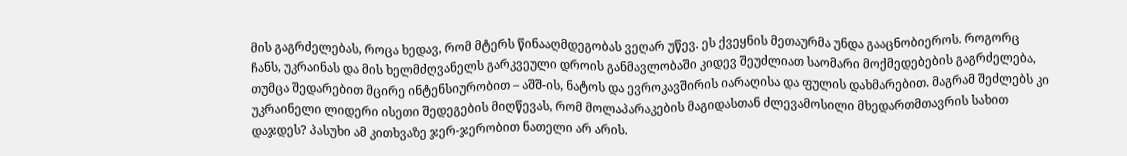მის გაგრძელებას, როცა ხედავ, რომ მტერს წინააღმდეგობას ვეღარ უწევ. ეს ქვეყნის მეთაურმა უნდა გააცნობიეროს. როგორც ჩანს, უკრაინას და მის ხელმძღვანელს გარკვეული დროის განმავლობაში კიდევ შეუძლიათ საომარი მოქმედებების გაგრძელება, თუმცა შედარებით მცირე ინტენსიურობით – აშშ-ის, ნატოს და ევროკავშირის იარაღისა და ფულის დახმარებით. მაგრამ შეძლებს კი უკრაინელი ლიდერი ისეთი შედეგების მიღწევას, რომ მოლაპარაკების მაგიდასთან ძლევამოსილი მხედართმთავრის სახით დაჯდეს? პასუხი ამ კითხვაზე ჯერ-ჯერობით ნათელი არ არის.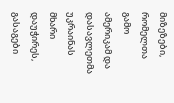მიზეზები, რომელთა გამო ამერიკამ და დასავლეთმა უკრაინას მხარი დაუჭირეს, გასაგები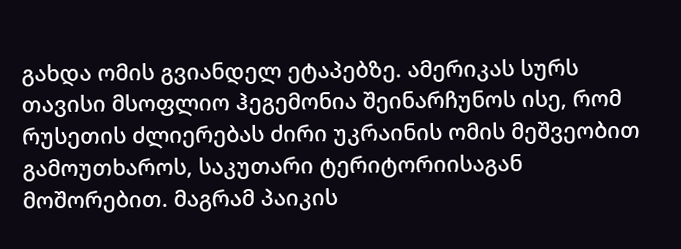გახდა ომის გვიანდელ ეტაპებზე. ამერიკას სურს თავისი მსოფლიო ჰეგემონია შეინარჩუნოს ისე, რომ რუსეთის ძლიერებას ძირი უკრაინის ომის მეშვეობით გამოუთხაროს, საკუთარი ტერიტორიისაგან მოშორებით. მაგრამ პაიკის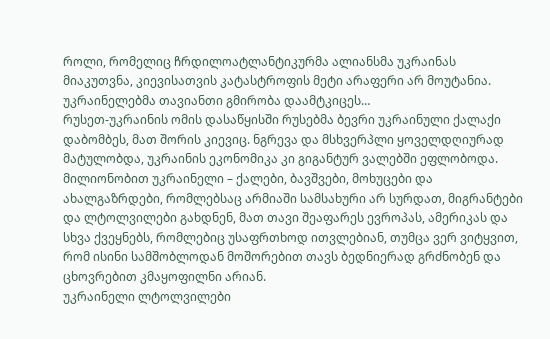როლი, რომელიც ჩრდილოატლანტიკურმა ალიანსმა უკრაინას მიაკუთვნა, კიევისათვის კატასტროფის მეტი არაფერი არ მოუტანია.
უკრაინელებმა თავიანთი გმირობა დაამტკიცეს…
რუსეთ-უკრაინის ომის დასაწყისში რუსებმა ბევრი უკრაინული ქალაქი დაბომბეს, მათ შორის კიევიც. ნგრევა და მსხვერპლი ყოველდღიურად მატულობდა, უკრაინის ეკონომიკა კი გიგანტურ ვალებში ეფლობოდა. მილიონობით უკრაინელი – ქალები, ბავშვები, მოხუცები და ახალგაზრდები, რომლებსაც არმიაში სამსახური არ სურდათ, მიგრანტები და ლტოლვილები გახდნენ, მათ თავი შეაფარეს ევროპას, ამერიკას და სხვა ქვეყნებს, რომლებიც უსაფრთხოდ ითვლებიან, თუმცა ვერ ვიტყვით, რომ ისინი სამშობლოდან მოშორებით თავს ბედნიერად გრძნობენ და ცხოვრებით კმაყოფილნი არიან.
უკრაინელი ლტოლვილები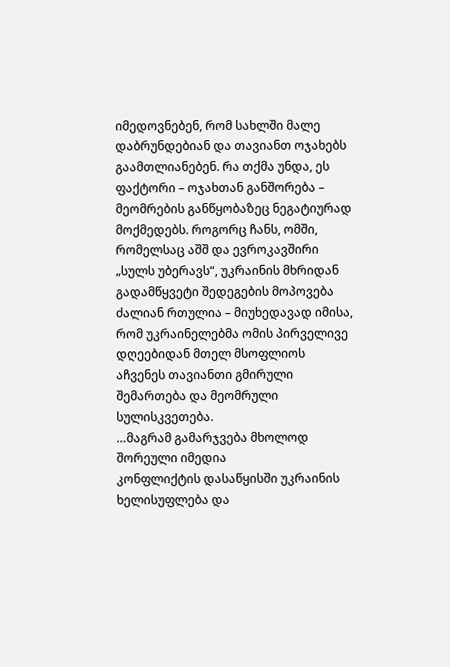იმედოვნებენ, რომ სახლში მალე დაბრუნდებიან და თავიანთ ოჯახებს გაამთლიანებენ. რა თქმა უნდა, ეს ფაქტორი – ოჯახთან განშორება – მეომრების განწყობაზეც ნეგატიურად მოქმედებს. როგორც ჩანს, ომში, რომელსაც აშშ და ევროკავშირი „სულს უბერავს“, უკრაინის მხრიდან გადამწყვეტი შედეგების მოპოვება ძალიან რთულია – მიუხედავად იმისა, რომ უკრაინელებმა ომის პირველივე დღეებიდან მთელ მსოფლიოს აჩვენეს თავიანთი გმირული შემართება და მეომრული სულისკვეთება.
…მაგრამ გამარჯვება მხოლოდ შორეული იმედია
კონფლიქტის დასაწყისში უკრაინის ხელისუფლება და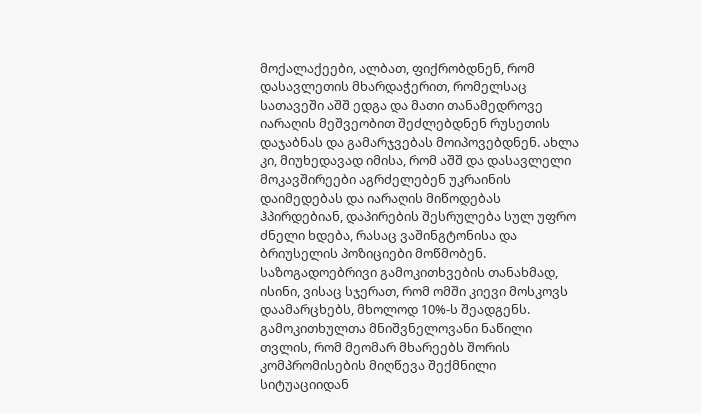მოქალაქეები, ალბათ, ფიქრობდნენ, რომ დასავლეთის მხარდაჭერით, რომელსაც სათავეში აშშ ედგა და მათი თანამედროვე იარაღის მეშვეობით შეძლებდნენ რუსეთის დაჯაბნას და გამარჯვებას მოიპოვებდნენ. ახლა კი, მიუხედავად იმისა, რომ აშშ და დასავლელი მოკავშირეები აგრძელებენ უკრაინის დაიმედებას და იარაღის მიწოდებას ჰპირდებიან, დაპირების შესრულება სულ უფრო ძნელი ხდება, რასაც ვაშინგტონისა და ბრიუსელის პოზიციები მოწმობენ.
საზოგადოებრივი გამოკითხვების თანახმად, ისინი, ვისაც სჯერათ, რომ ომში კიევი მოსკოვს დაამარცხებს, მხოლოდ 10%-ს შეადგენს. გამოკითხულთა მნიშვნელოვანი ნაწილი თვლის, რომ მეომარ მხარეებს შორის კომპრომისების მიღწევა შექმნილი სიტუაციიდან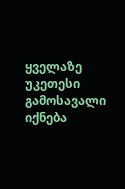ყველაზე უკეთესი გამოსავალი იქნება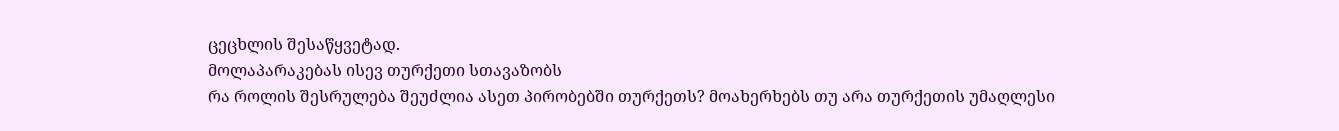ცეცხლის შესაწყვეტად.
მოლაპარაკებას ისევ თურქეთი სთავაზობს
რა როლის შესრულება შეუძლია ასეთ პირობებში თურქეთს? მოახერხებს თუ არა თურქეთის უმაღლესი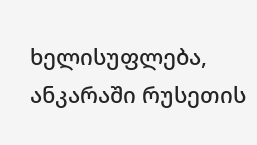ხელისუფლება, ანკარაში რუსეთის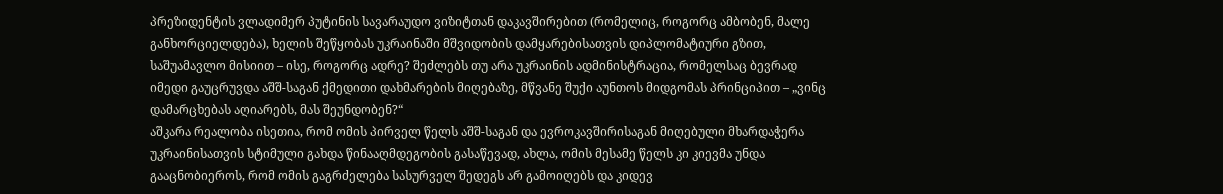პრეზიდენტის ვლადიმერ პუტინის სავარაუდო ვიზიტთან დაკავშირებით (რომელიც, როგორც ამბობენ, მალე განხორციელდება), ხელის შეწყობას უკრაინაში მშვიდობის დამყარებისათვის დიპლომატიური გზით, საშუამავლო მისიით – ისე, როგორც ადრე? შეძლებს თუ არა უკრაინის ადმინისტრაცია, რომელსაც ბევრად იმედი გაუცრუვდა აშშ-საგან ქმედითი დახმარების მიღებაზე, მწვანე შუქი აუნთოს მიდგომას პრინციპით – „ვინც დამარცხებას აღიარებს, მას შეუნდობენ?“
აშკარა რეალობა ისეთია, რომ ომის პირველ წელს აშშ-საგან და ევროკავშირისაგან მიღებული მხარდაჭერა უკრაინისათვის სტიმული გახდა წინააღმდეგობის გასაწევად, ახლა, ომის მესამე წელს კი კიევმა უნდა გააცნობიეროს, რომ ომის გაგრძელება სასურველ შედეგს არ გამოიღებს და კიდევ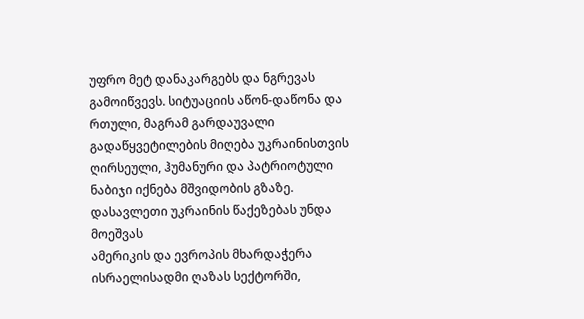უფრო მეტ დანაკარგებს და ნგრევას გამოიწვევს. სიტუაციის აწონ-დაწონა და რთული, მაგრამ გარდაუვალი გადაწყვეტილების მიღება უკრაინისთვის ღირსეული, ჰუმანური და პატრიოტული ნაბიჯი იქნება მშვიდობის გზაზე.
დასავლეთი უკრაინის წაქეზებას უნდა მოეშვას
ამერიკის და ევროპის მხარდაჭერა ისრაელისადმი ღაზას სექტორში,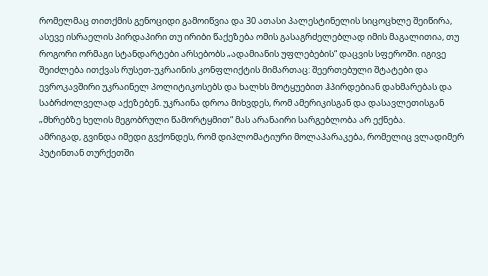რომელმაც თითქმის გენოციდი გამოიწვია და 30 ათასი პალესტინელის სიცოცხლე შეიწირა, ასევე ისრაელის პირდაპირი თუ ირიბი წაქეზება ომის გასაგრძელებლად იმის მაგალითია, თუ როგორი ორმაგი სტანდარტები არსებობს „ადამიანის უფლებების“ დაცვის სფეროში. იგივე შეიძლება ითქვას რუსეთ-უკრაინის კონფლიქტის მიმართაც: შეერთებული შტატები და ევროკავშირი უკრაინელ პოლიტიკოსებს და ხალხს მოტყუებით ჰპირდებიან დახმარებას და საბრძოლველად აქეზებენ. უკრაინა დროა მიხვდეს, რომ ამერიკისგან და დასავლეთისგან „მხრებზე ხელის მეგობრული წამორტყმით“ მას არანაირი სარგებლობა არ ექნება.
ამრიგად, გვინდა იმედი გვქონდეს, რომ დიპლომატიური მოლაპარაკება, რომელიც ვლადიმერ პუტინთან თურქეთში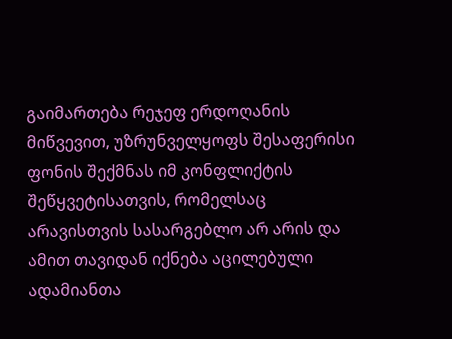გაიმართება რეჯეფ ერდოღანის მიწვევით, უზრუნველყოფს შესაფერისი ფონის შექმნას იმ კონფლიქტის შეწყვეტისათვის, რომელსაც არავისთვის სასარგებლო არ არის და ამით თავიდან იქნება აცილებული ადამიანთა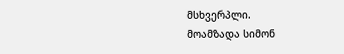მსხვერპლი.
მოამზადა სიმონ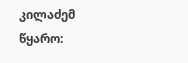კილაძემ
წყარო: